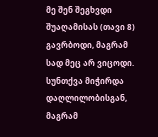მე შენ შეგხვდი შუაღამისას (თავი 8)
გავრბოდი, მაგრამ სად მეც არ ვიცოდი. სუნთქვა მიჭირდა დაღლილობისგან, მაგრამ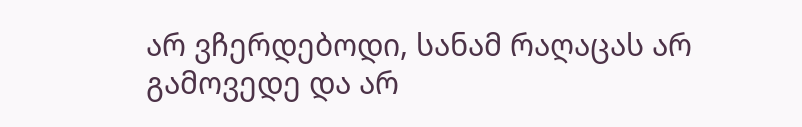არ ვჩერდებოდი, სანამ რაღაცას არ გამოვედე და არ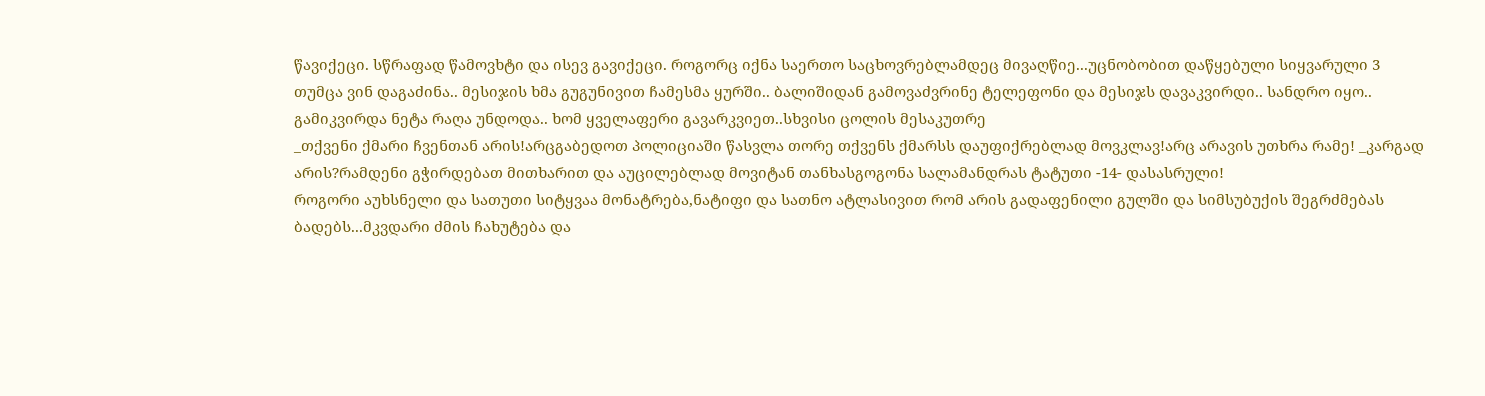წავიქეცი. სწრაფად წამოვხტი და ისევ გავიქეცი. როგორც იქნა საერთო საცხოვრებლამდეც მივაღწიე...უცნობობით დაწყებული სიყვარული 3
თუმცა ვინ დაგაძინა.. მესიჯის ხმა გუგუნივით ჩამესმა ყურში.. ბალიშიდან გამოვაძვრინე ტელეფონი და მესიჯს დავაკვირდი.. სანდრო იყო.. გამიკვირდა ნეტა რაღა უნდოდა.. ხომ ყველაფერი გავარკვიეთ..სხვისი ცოლის მესაკუთრე
_თქვენი ქმარი ჩვენთან არის!არცგაბედოთ პოლიციაში წასვლა თორე თქვენს ქმარსს დაუფიქრებლად მოვკლავ!არც არავის უთხრა რამე! _კარგად არის?რამდენი გჭირდებათ მითხარით და აუცილებლად მოვიტან თანხასგოგონა სალამანდრას ტატუთი -14- დასასრული!
როგორი აუხსნელი და სათუთი სიტყვაა მონატრება,ნატიფი და სათნო ატლასივით რომ არის გადაფენილი გულში და სიმსუბუქის შეგრძმებას ბადებს...მკვდარი ძმის ჩახუტება და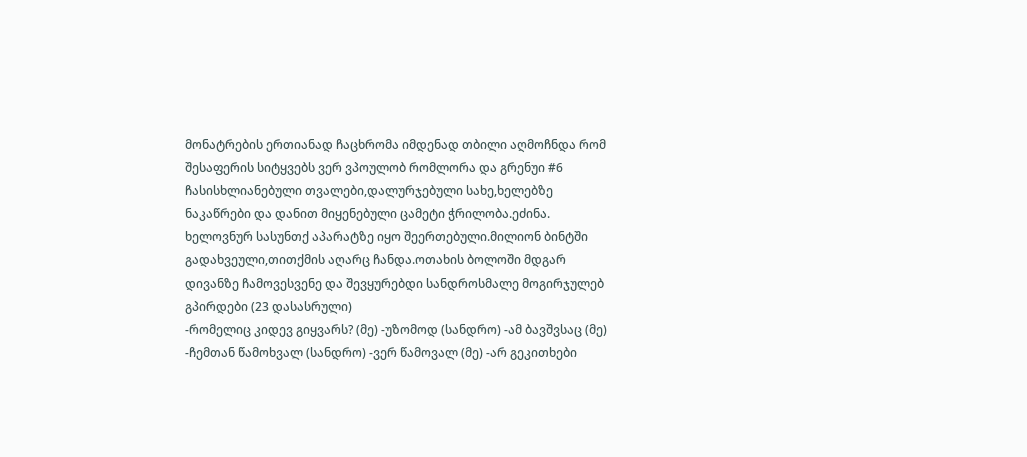მონატრების ერთიანად ჩაცხრომა იმდენად თბილი აღმოჩნდა რომ შესაფერის სიტყვებს ვერ ვპოულობ რომლორა და გრენუი #6
ჩასისხლიანებული თვალები,დალურჯებული სახე,ხელებზე ნაკაწრები და დანით მიყენებული ცამეტი ჭრილობა.ეძინა. ხელოვნურ სასუნთქ აპარატზე იყო შეერთებული.მილიონ ბინტში გადახვეული,თითქმის აღარც ჩანდა.ოთახის ბოლოში მდგარ დივანზე ჩამოვესვენე და შევყურებდი სანდროსმალე მოგირჯულებ გპირდები (23 დასასრული)
-რომელიც კიდევ გიყვარს? (მე) -უზომოდ (სანდრო) -ამ ბავშვსაც (მე) -ჩემთან წამოხვალ (სანდრო) -ვერ წამოვალ (მე) -არ გეკითხები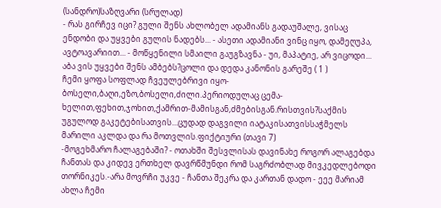(სანდრო)საზღვარი (სრულად)
- რას გირჩევ იცი? გული შენს ახლობელ ადამიანს გადაუშალე, ვისაც ენდობი და უყვები გულის ნადებს... - ასეთი ადამიანი ვინც იყო, დამეღუპა, ავტოავარიით... - მოწყენილი სმაილი გაუგზავნა - უი, მაპატიე, არ ვიცოდი... აბა ვის უყვები შენს ამბებს?ცოლი და დედა კანონის გარეშე ( 1 )
ჩემი ყოფა სოფლად ჩვეულებრივი იყო-ბოსელი,ბაღი,ეზო,ბოსელი,ძილი.პერიოდულაც ცემა-ხელით,ფეხით,ჯოხით,ქამრით-მამისგან,ძმებისგან.რისთვის?საქმის უგულოდ გაკეტებისათვის...ცუდად დაგვილი იატაკისათვისსაჭმელს მარილი აკლდა და რა მოთვლის.ფიქტიური (თავი 7)
-მოგეხმარო ჩალაგებაში? - ოთახში შესვლისას დავინახე როგორ ალაგებდა ჩანთას და კიდევ ერთხელ დავრწმუნდი რომ საგრძობლად მივკედლებოდი თორნიკეს.-არა მოვრჩი უკვე - ჩანთა შეკრა და კართან დადო - ეეე მარიამ ახლა ჩემი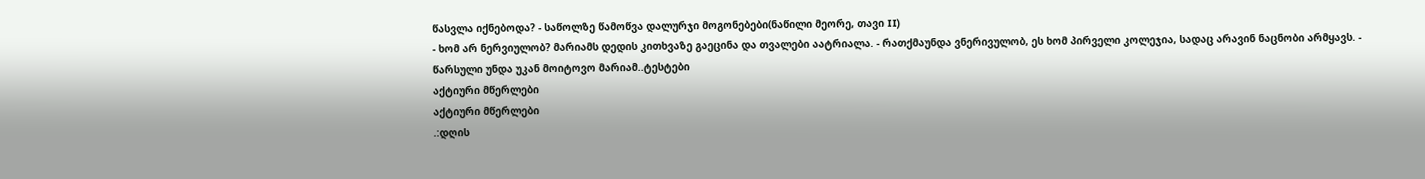წასვლა იქნებოდა? - საწოლზე წამოწვა დალურჯი მოგონებები(ნაწილი მეორე, თავი II)
- ხომ არ ნერვიულობ? მარიამს დედის კითხვაზე გაეცინა და თვალები აატრიალა. - რათქმაუნდა ვნერივულობ, ეს ხომ პირველი კოლეჯია, სადაც არავინ ნაცნობი არმყავს. - წარსული უნდა უკან მოიტოვო მარიამ..ტესტები
აქტიური მწერლები
აქტიური მწერლები
.:დღის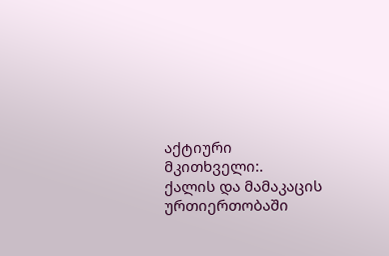აქტიური მკითხველი:.
ქალის და მამაკაცის ურთიერთობაში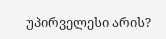უპირველესი არის?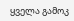ყველა გამოკ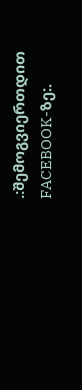.:შემოგვიერთდით FACEBOOK-ზე:.